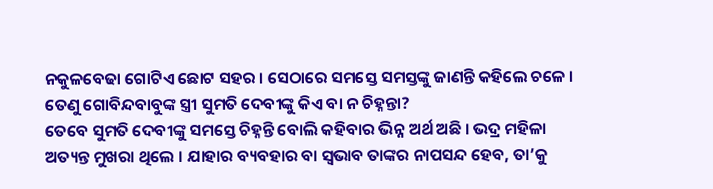ନକୁଳବେଢା ଗୋଟିଏ ଛୋଟ ସହର । ସେଠାରେ ସମସ୍ତେ ସମସ୍ତଙ୍କୁ ଜାଣନ୍ତି କହିଲେ ଚଳେ । ତେଣୁ ଗୋବିନ୍ଦବାବୁଙ୍କ ସ୍ତ୍ରୀ ସୁମତି ଦେବୀଙ୍କୁ କିଏ ବା ନ ଚିହ୍ନନ୍ତା?
ତେବେ ସୁମତି ଦେବୀଙ୍କୁ ସମସ୍ତେ ଚିହ୍ନନ୍ତି ବୋଲି କହିବାର ଭିନ୍ନ ଅର୍ଥ ଅଛି । ଭଦ୍ର ମହିଳା ଅତ୍ୟନ୍ତ ମୁଖରା ଥିଲେ । ଯାହାର ବ୍ୟବହାର ବା ସ୍ୱଭାବ ତାଙ୍କର ନାପସନ୍ଦ ହେବ, ତା’କୁ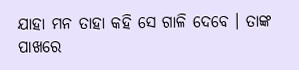ଯାହା ମନ ତାହା କହି ସେ ଗାଳି ଦେବେ । ତାଙ୍କ ପାଖରେ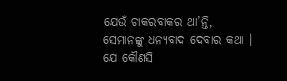ଯେଉଁ ଚାକରବାକର ଥା’ନ୍ତି, ସେମାନଙ୍କୁ ଧନ୍ୟବାଦ ଦେବାର କଥା । ଯେ କୌଣସି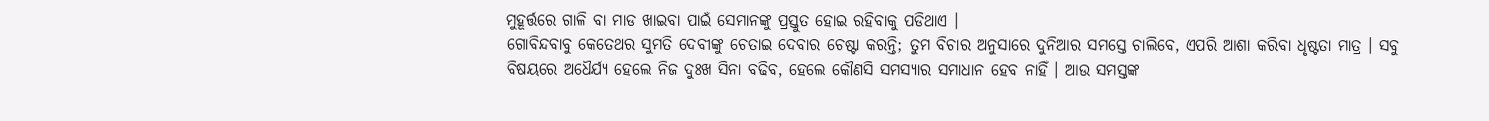ମୁହୂର୍ତ୍ତରେ ଗାଳି ବା ମାଡ ଖାଇବା ପାଇଁ ସେମାନଙ୍କୁ ପ୍ରସ୍ତୁତ ହୋଇ ରହିବାକୁ ପଡିଥାଏ ।
ଗୋବିନ୍ଦବାବୁ କେତେଥର ସୁମତି ଦେବୀଙ୍କୁ ଚେତାଇ ଦେବାର ଚେଷ୍ଟା କରନ୍ତି; ତୁମ ବିଚାର ଅନୁସାରେ ଦୁନିଆର ସମସ୍ତେ ଚାଲିବେ, ଏପରି ଆଶା କରିବା ଧୃଷ୍ଟତା ମାତ୍ର । ସବୁ ବିଷୟରେ ଅଧୈର୍ଯ୍ୟ ହେଲେ ନିଜ ଦୁଃଖ ସିନା ବଢିବ, ହେଲେ କୌଣସି ସମସ୍ୟାର ସମାଧାନ ହେବ ନାହିଁ । ଆଉ ସମସ୍ତଙ୍କ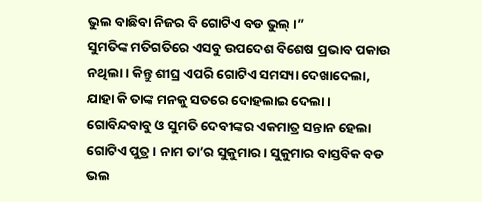ଭୁଲ ବାଛିବା ନିଜର ବି ଗୋଟିଏ ବଡ ଭୁଲ୍ ।”
ସୁମତିଙ୍କ ମତିଗତିରେ ଏସବୁ ଉପଦେଶ ବିଶେଷ ପ୍ରଭାବ ପକାଉ ନଥିଲା । କିନ୍ତୁ ଶୀଘ୍ର ଏପରି ଗୋଟିଏ ସମସ୍ୟା ଦେଖାଦେଲା, ଯାହା କି ତାଙ୍କ ମନକୁ ସତରେ ଦୋହଲାଇ ଦେଲା । ଗୋବିନ୍ଦବାବୁ ଓ ସୁମତି ଦେବୀଙ୍କର ଏକମାତ୍ର ସନ୍ତାନ ହେଲା ଗୋଟିଏ ପୁତ୍ର । ନାମ ତା’ର ସୁକୁମାର । ସୁକୁମାର ବାସ୍ତବିକ ବଡ ଭଲ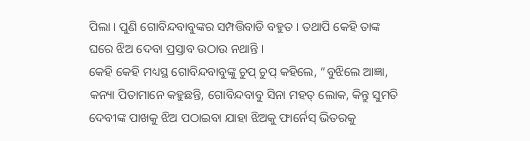ପିଲା । ପୁଣି ଗୋବିନ୍ଦବାବୁଙ୍କର ସମ୍ପତ୍ତିବାଡି ବହୁତ । ତଥାପି କେହି ତାଙ୍କ ଘରେ ଝିଅ ଦେବା ପ୍ରସ୍ତାବ ଉଠାଉ ନଥାନ୍ତି ।
କେହି କେହି ମଧ୍ୟସ୍ଥ ଗୋବିନ୍ଦବାବୁଙ୍କୁ ଚୁପ୍ ଚୁପ୍ କହିଲେ, “ବୁଝିଲେ ଆଜ୍ଞା, କନ୍ୟା ପିତାମାନେ କହୁଛନ୍ତି, ଗୋବିନ୍ଦବାବୁ ସିନା ମହତ୍ ଲୋକ, କିନ୍ତୁ ସୁମତି ଦେବୀଙ୍କ ପାଖକୁ ଝିଅ ପଠାଇବା ଯାହା ଝିଅକୁ ଫାର୍ନେସ୍ ଭିତରକୁ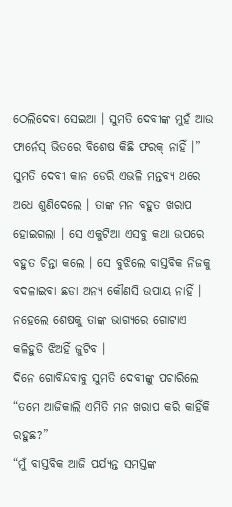ଠେଲିଦେବା ସେଇଆ । ସୁମତି ଦେବୀଙ୍କ ମୁହଁ ଆଉ ଫାର୍ନେସ୍ ଭିତରେ ବିଶେଷ କିଛି ଫରକ୍ ନାହିଁ ।”
ସୁମତି ଦେବୀ କାନ ଡେରି ଏଭଳି ମନ୍ତବ୍ୟ ଥରେ ଅଧେ ଶୁଣିଦେଲେ । ତାଙ୍କ ମନ ବହୁତ ଖରାପ ହୋଇଗଲା । ସେ ଏକୁଟିଆ ଏସବୁ କଥା ଉପରେ ବହୁତ ଚିନ୍ତା କଲେ । ସେ ବୁଝିଲେ ବାସ୍ତବିକ ନିଜକୁ ବଦଳାଇବା ଛଡା ଅନ୍ୟ କୌଣସି ଉପାୟ ନାହିଁ । ନହେଲେ ଶେଷକୁ ତାଙ୍କ ଭାଗ୍ୟରେ ଗୋଟାଏ କଳିହୁଡି ଝିଅହିଁ ଜୁଟିବ ।
ଦିନେ ଗୋବିନ୍ଦବାବୁ ସୁମତି ଦେବୀଙ୍କୁ ପଚାରିଲେ “ତମେ ଆଜିକାଲି ଏମିତି ମନ ଖରାପ କରି କାହିଁକି ରହୁଛ?”
“ମୁଁ ବାସ୍ତବିକ ଆଜି ପର୍ଯ୍ୟନ୍ତ ସମସ୍ତଙ୍କ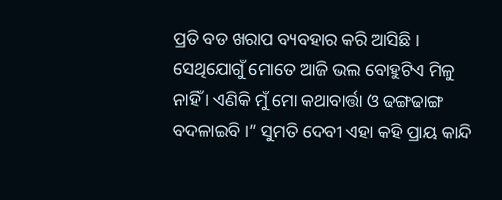ପ୍ରତି ବଡ ଖରାପ ବ୍ୟବହାର କରି ଆସିଛି । ସେଥିଯୋଗୁଁ ମୋତେ ଆଜି ଭଲ ବୋହୁଟିଏ ମିଳୁ ନାହିଁ । ଏଣିକି ମୁଁ ମୋ କଥାବାର୍ତ୍ତା ଓ ଢଙ୍ଗଢାଙ୍ଗ ବଦଳାଇବି ।” ସୁମତି ଦେବୀ ଏହା କହି ପ୍ରାୟ କାନ୍ଦି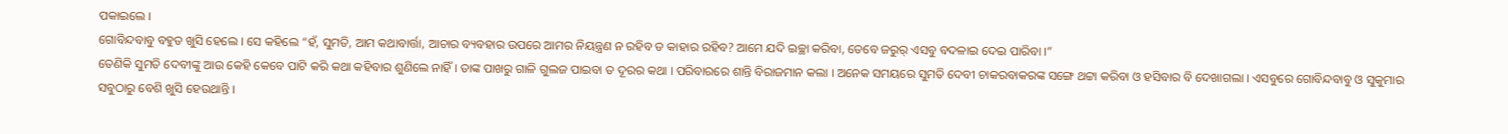ପକାଇଲେ ।
ଗୋବିନ୍ଦବାବୁ ବହୁତ ଖୁସି ହେଲେ । ସେ କହିଲେ “ହଁ, ସୁମତି, ଆମ କଥାବାର୍ତ୍ତା, ଆଚାର ବ୍ୟବହାର ଉପରେ ଆମର ନିୟନ୍ତ୍ରଣ ନ ରହିବ ତ କାହାର ରହିବ? ଆମେ ଯଦି ଇଚ୍ଛା କରିବା, ତେବେ ଜରୁର୍ ଏସବୁ ବଦଳାଇ ଦେଇ ପାରିବା ।”
ତେଣିକି ସୁମତି ଦେବୀଙ୍କୁ ଆଉ କେହି କେବେ ପାଟି କରି କଥା କହିବାର ଶୁଣିଲେ ନାହିଁ । ତାଙ୍କ ପାଖରୁ ଗାଳି ଗୁଲଜ ପାଇବା ତ ଦୂରର କଥା । ପରିବାରରେ ଶାନ୍ତି ବିରାଜମାନ କଲା । ଅନେକ ସମୟରେ ସୁମତି ଦେବୀ ଚାକରବାକରଙ୍କ ସଙ୍ଗେ ଥଟ୍ଟା କରିବା ଓ ହସିବାର ବି ଦେଖାଗଲା । ଏସବୁରେ ଗୋବିନ୍ଦବାବୁ ଓ ସୁକୁମାର ସବୁଠାରୁ ବେଶି ଖୁସି ହେଉଥାନ୍ତି ।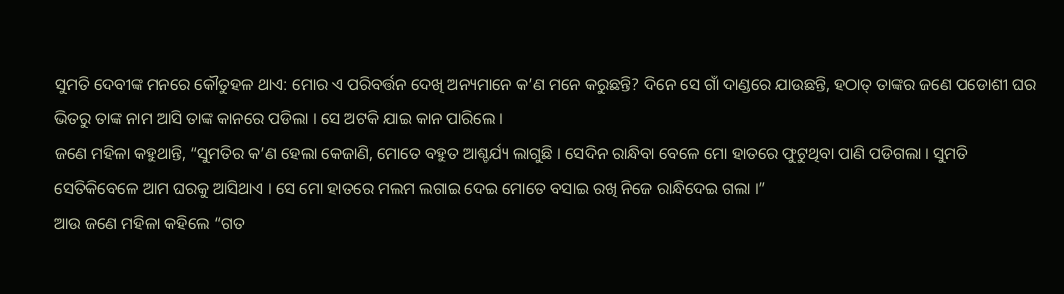ସୁମତି ଦେବୀଙ୍କ ମନରେ କୌତୁହଳ ଥାଏ: ମୋର ଏ ପରିବର୍ତ୍ତନ ଦେଖି ଅନ୍ୟମାନେ କ’ଣ ମନେ କରୁଛନ୍ତି? ଦିନେ ସେ ଗାଁ ଦାଣ୍ଡରେ ଯାଉଛନ୍ତି, ହଠାତ୍ ତାଙ୍କର ଜଣେ ପଡୋଶୀ ଘର ଭିତରୁ ତାଙ୍କ ନାମ ଆସି ତାଙ୍କ କାନରେ ପଡିଲା । ସେ ଅଟକି ଯାଇ କାନ ପାରିଲେ ।
ଜଣେ ମହିଳା କହୁଥାନ୍ତି, “ସୁମତିର କ’ଣ ହେଲା କେଜାଣି, ମୋତେ ବହୁତ ଆଶ୍ଚର୍ଯ୍ୟ ଲାଗୁଛି । ସେଦିନ ରାନ୍ଧିବା ବେଳେ ମୋ ହାତରେ ଫୁଟୁଥିବା ପାଣି ପଡିଗଲା । ସୁମତି ସେତିକିବେଳେ ଆମ ଘରକୁ ଆସିଥାଏ । ସେ ମୋ ହାତରେ ମଲମ ଲଗାଇ ଦେଇ ମୋତେ ବସାଇ ରଖି ନିଜେ ରାନ୍ଧିଦେଇ ଗଲା ।”
ଆଉ ଜଣେ ମହିଳା କହିଲେ “ଗତ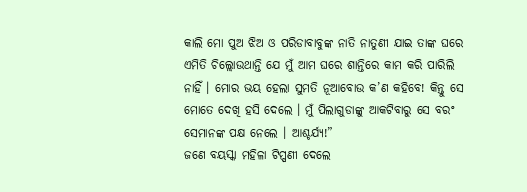କାଲି ମୋ ପୁଅ ଝିଅ ଓ ପରିଡାବାବୁଙ୍କ ନାତି ନାତୁଣୀ ଯାଇ ତାଙ୍କ ଘରେ ଏମିତି ଚିଲ୍ଲୋଉଥାନ୍ତି ଯେ ମୁଁ ଆମ ଘରେ ଶାନ୍ତିରେ କାମ କରି ପାରିଲି ନାହିଁ । ମୋର ଭୟ ହେଲା ସୁମତି ନୂଆବୋଉ କ’ଣ କହିବେ! କିନ୍ତୁ ସେ ମୋତେ ଦେଖି ହସି ଦେଲେ । ମୁଁ ପିଲାଗୁଡାଙ୍କୁ ଆକଟିବାରୁ ସେ ବରଂ ସେମାନଙ୍କ ପକ୍ଷ ନେଲେ । ଆଶ୍ଚର୍ଯ୍ୟ!”
ଜଣେ ବୟସ୍କା ମହିଳା ଟିପ୍ପଣୀ ଦେଲେ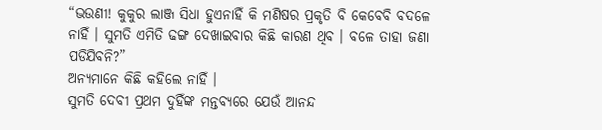“ଭଉଣୀ! କୁକୁର ଲାଞ୍ଜ ସିଧା ହୁଏନାହିଁ କି ମଣିଷର ପ୍ରକୃତି ବି କେବେବି ବଦଳେ ନାହିଁ । ସୁମତି ଏମିତି ଢଙ୍ଗ ଦେଖାଇବାର କିଛି କାରଣ ଥିବ । ବଳେ ତାହା ଜଣା ପଡିଯିବନି?”
ଅନ୍ୟମାନେ କିଛି କହିଲେ ନାହିଁ ।
ସୁମତି ଦେବୀ ପ୍ରଥମ ଦୁହିଁଙ୍କ ମନ୍ତବ୍ୟରେ ଯେଉଁ ଆନନ୍ଦ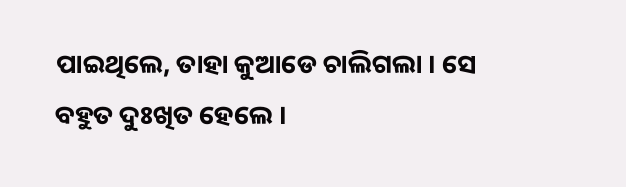ପାଇଥିଲେ, ତାହା କୁଆଡେ ଚାଲିଗଲା । ସେ ବହୁତ ଦୁଃଖିତ ହେଲେ ।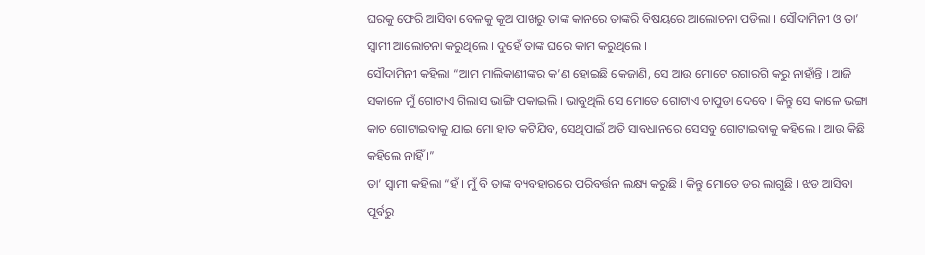ଘରକୁ ଫେରି ଆସିବା ବେଳକୁ କୂଅ ପାଖରୁ ତାଙ୍କ କାନରେ ତାଙ୍କରି ବିଷୟରେ ଆଲୋଚନା ପଡିଲା । ସୌଦାମିନୀ ଓ ତା’ ସ୍ୱାମୀ ଆଲୋଚନା କରୁଥିଲେ । ଦୁହେଁ ତାଙ୍କ ଘରେ କାମ କରୁଥିଲେ ।
ସୌଦାମିନୀ କହିଲା “ଆମ ମାଲିକାଣୀଙ୍କର କ’ଣ ହୋଇଛି କେଜାଣି, ସେ ଆଉ ମୋଟେ ରଗାରଗି କରୁ ନାହାଁନ୍ତି । ଆଜି ସକାଳେ ମୁଁ ଗୋଟାଏ ଗିଲାସ ଭାଙ୍ଗି ପକାଇଲି । ଭାବୁଥିଲି ସେ ମୋତେ ଗୋଟାଏ ଚାପୁଡା ଦେବେ । କିନ୍ତୁ ସେ କାଳେ ଭଙ୍ଗା କାଚ ଗୋଟାଇବାକୁ ଯାଇ ମୋ ହାତ କଟିଯିବ, ସେଥିପାଇଁ ଅତି ସାବଧାନରେ ସେସବୁ ଗୋଟାଇବାକୁ କହିଲେ । ଆଉ କିଛି କହିଲେ ନାହିଁ ।”
ତା’ ସ୍ୱାମୀ କହିଲା “ହଁ । ମୁଁ ବି ତାଙ୍କ ବ୍ୟବହାରରେ ପରିବର୍ତ୍ତନ ଲକ୍ଷ୍ୟ କରୁଛି । କିନ୍ତୁ ମୋତେ ଡର ଲାଗୁଛି । ଝଡ ଆସିବା ପୂର୍ବରୁ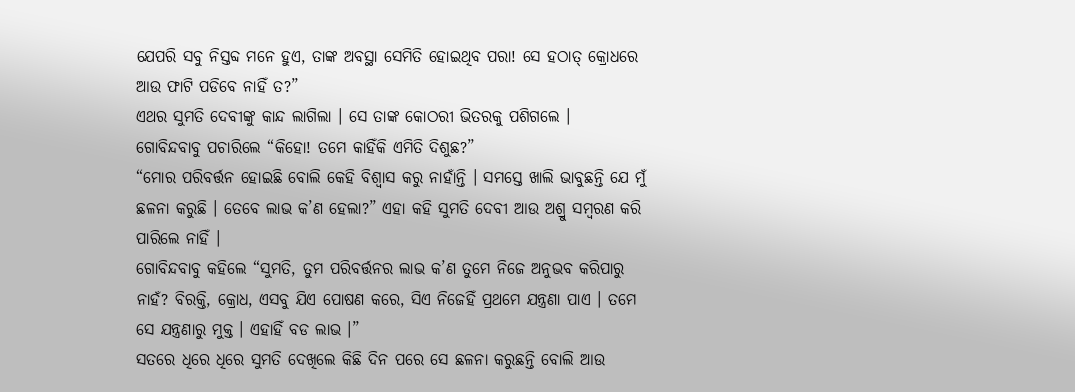ଯେପରି ସବୁ ନିସ୍ତବ୍ଦ ମନେ ହୁଏ, ତାଙ୍କ ଅବସ୍ଥା ସେମିତି ହୋଇଥିବ ପରା! ସେ ହଠାତ୍ କ୍ରୋଧରେ ଆଉ ଫାଟି ପଡିବେ ନାହିଁ ତ?”
ଏଥର ସୁମତି ଦେବୀଙ୍କୁ କାନ୍ଦ ଲାଗିଲା । ସେ ତାଙ୍କ କୋଠରୀ ଭିତରକୁ ପଶିଗଲେ ।
ଗୋବିନ୍ଦବାବୁ ପଚାରିଲେ “କିହୋ! ତମେ କାହିଁକି ଏମିତି ଦିଶୁଛ?”
“ମୋର ପରିବର୍ତ୍ତନ ହୋଇଛି ବୋଲି କେହି ବିଶ୍ୱାସ କରୁ ନାହାଁନ୍ତି । ସମସ୍ତେ ଖାଲି ଭାବୁଛନ୍ତି ଯେ ମୁଁ ଛଳନା କରୁଛି । ତେବେ ଲାଭ କ’ଣ ହେଲା?” ଏହା କହି ସୁମତି ଦେବୀ ଆଉ ଅଶ୍ରୁ ସମ୍ବରଣ କରି ପାରିଲେ ନାହିଁ ।
ଗୋବିନ୍ଦବାବୁ କହିଲେ “ସୁମତି, ତୁମ ପରିବର୍ତ୍ତନର ଲାଭ କ’ଣ ତୁମେ ନିଜେ ଅନୁଭବ କରିପାରୁ ନାହଁ? ବିରକ୍ତି, କ୍ରୋଧ, ଏସବୁ ଯିଏ ପୋଷଣ କରେ, ସିଏ ନିଜେହିଁ ପ୍ରଥମେ ଯନ୍ତ୍ରଣା ପାଏ । ତମେ ସେ ଯନ୍ତ୍ରଣାରୁ ମୁକ୍ତ । ଏହାହିଁ ବଡ ଲାଭ ।”
ସତରେ ଧିରେ ଧିରେ ସୁମତି ଦେଖିଲେ କିଛି ଦିନ ପରେ ସେ ଛଳନା କରୁଛନ୍ତି ବୋଲି ଆଉ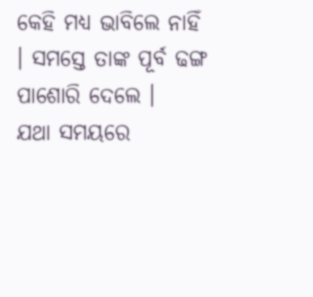କେହି ମଧ୍ୟ ଭାବିଲେ ନାହିଁ । ସମସ୍ତେ ତାଙ୍କ ପୂର୍ବ ଢଙ୍ଗ ପାଶୋରି ଦେଲେ ।
ଯଥା ସମୟରେ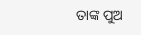ତାଙ୍କ ପୁଅ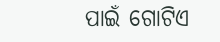ପାଇଁ ଗୋଟିଏ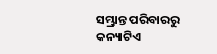ସମ୍ଭ୍ରାନ୍ତ ପରିବାରରୁ କନ୍ୟାଟିଏ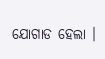ଯୋଗାଡ ହେଲା ।